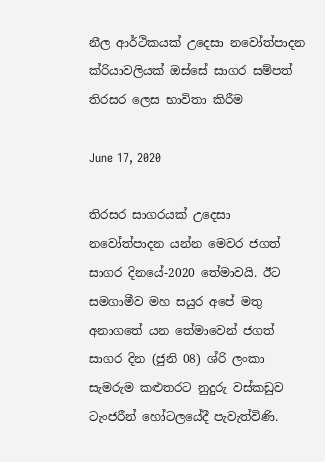නීල ආර්ථිකයක් උදෙසා නවෝත්පාදන ක්රියාවලියක් ඔස්සේ සාගර සම්පත් තිරසර ලෙස භාවිතා කිරීම

June 17, 2020

තිරසර සාගරයක් උදෙසා නවෝත්පාදන යන්න මෙවර ජගත් සාගර දිනයේ-2020 තේමාවයි. ඊට සමගාමීව මහ සයුර අපේ මතු අනාගතේ යන තේමාවෙන් ජගත් සාගර දින (ජුනි 08) ශ්රි ලංකා සැමරුම කළුතරට නුදුරු වස්කඩුව ටැංජරීන් හෝටලයේදී පැවැත්විණි.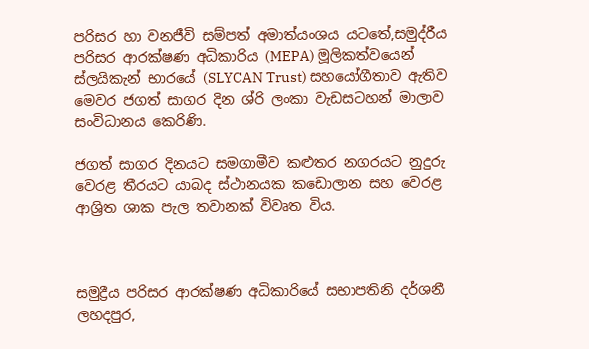පරිසර හා වනජීවි සම්පත් අමාත්යංශය යටතේ,සමුද්රීය පරිසර ආරක්ෂණ අධිකාරිය (MEPA) මූලිකත්වයෙන් ස්ලයිකැන් භාරයේ (SLYCAN Trust) සහයෝගීතාව ඇතිව මෙවර ජගත් සාගර දින ශ්රි ලංකා වැඩසටහන් මාලාව සංවිධානය කෙරිණි.

ජගත් සාගර දිනයට සමගාමීව කළුතර නගරයට නුදුරු වෙරළ තීරයට යාබද ස්ථානයක කඩොලාන සහ වෙරළ ආශ්‍රිත ශාක පැල තවානක් විවෘත විය.



සමුද්‍රීය පරිසර ආරක්ෂණ අධිකාරියේ සභාපතිනි දර්ශනී ලහදපුර,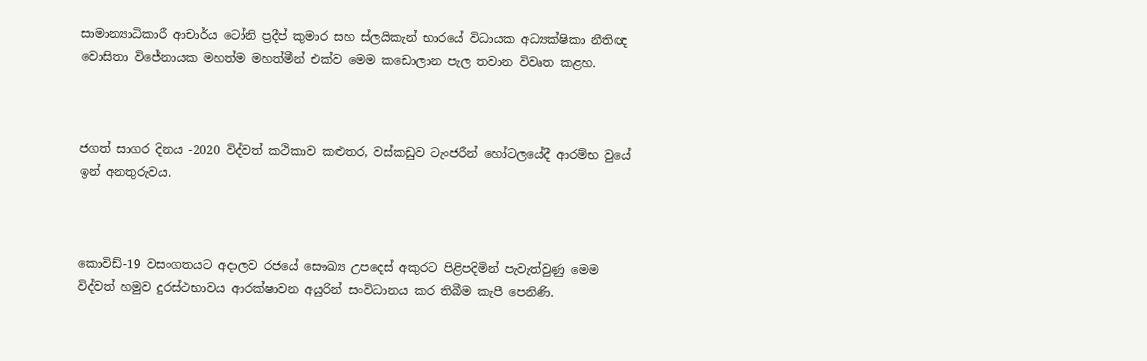සාමාන්‍යාධිකාරී ආචාර්ය ටෝනි ප්‍රදීප් කුමාර සහ ස්ලයිකැන් භාරයේ විධායක අධ්‍යක්ෂිකා නීතිඥ වොසිතා විජේනායක මහත්ම මහත්මීන් එක්ව මෙම කඩොලාන පැල තවාන විවෘත කළහ.



ජගත් සාගර දිනය -2020 විද්වත් කථිකාව කළුතර, වස්කඩුව ටැංජරීන් හෝටලයේදී ආරම්භ වුයේ ඉන් අනතුරුවය.



කොවිඩ්-19 වසංගතයට අදාලව රජයේ සෞඛ්‍ය උපදෙස් අකුරට පිළිපදිමින් පැවැත්වුණු මෙම විද්වත් හමුව දුරස්ථභාවය ආරක්ෂාවන අයුරින් සංවිධානය කර තිබීම කැපී පෙනිණි.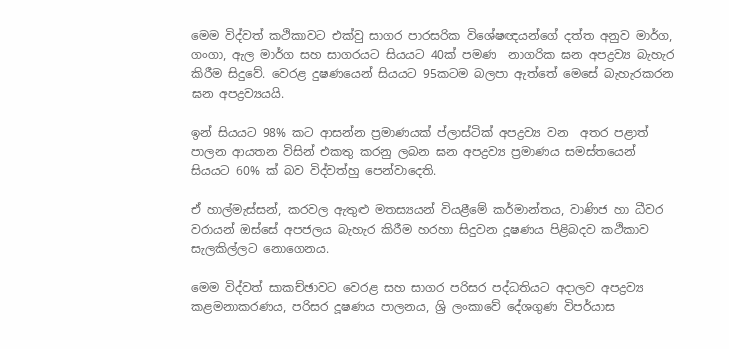මෙම විද්වත් කථිකාවට එක්වු සාගර පාරසරික විශේෂඥයන්ගේ දත්ත අනුව මාර්ග, ගංගා, ඇල මාර්ග සහ සාගරයට සියයට 40ක් පමණ  නාගරික ඝන අපද්‍රව්‍ය බැහැර කිරීම සිදුවේ. වෙරළ දුෂණයෙන් සියයට 95කටම බලපා ඇත්තේ මෙසේ බැහැරකරන ඝන අපද්‍රව්‍යයයි.

ඉන් සියයට 98% කට ආසන්න ප්‍රමාණයක් ප්ලාස්ටික් අපද්‍රව්‍ය වන  අතර පළාත් පාලන ආයතන විසින් එකතු කරනු ලබන ඝන අපද්‍රව්‍ය ප්‍රමාණය සමස්තයෙන් සියයට 60% ක් බව විද්වත්හු පෙන්වාදෙති.

ඒ හාල්මැස්සන්, කරවල ඇතුළු මතස්‍යයන් වියළීමේ කර්මාන්තය, වාණිජ හා ධීවර වරායන් ඔස්සේ අපජලය බැහැර කිරීම හරහා සිදුවන දූෂණය පිළිබදව කථිකාව සැලකිල්ලට නොගෙනය.

මෙම විද්වත් සාකච්ඡාවට වෙරළ සහ සාගර පරිසර පද්ධතියට අදාලව අපද්‍රව්‍ය කළමනාකරණය, පරිසර දූෂණය පාලනය, ශ්‍රි ලංකාවේ දේශගුණ විපර්යාස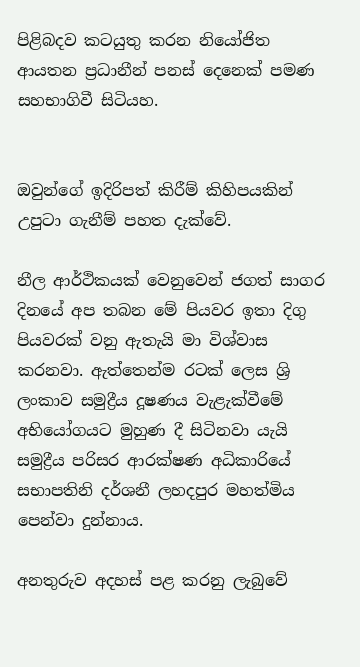පිළිබදව කටයුතු කරන නියෝජිත ආයතන ප්‍රධානීන් පනස් දෙනෙක් පමණ සහභාගිවී සිටියහ.


ඔවුන්ගේ ඉදිරිපත් කිරීම් කිහිපයකින් උපුටා ගැනීම් පහත දැක්වේ.

නීල ආර්ථිකයක් වෙනුවෙන් ජගත් සාගර දිනයේ අප තබන මේ පියවර ඉතා දිගු පියවරක් වනු ඇතැයි මා විශ්වාස කරනවා. ඇත්තෙන්ම රටක් ලෙස ශ්‍රි ලංකාව සමුද්‍රීය දූෂණය වැළැක්වීමේ අභියෝගයට මුහුණ දී සිටිනවා යැයි සමුද්‍රීය පරිසර ආරක්ෂණ අධිකාරියේ සභාපතිනි දර්ශනී ලහදපුර මහත්මිය පෙන්වා දුන්නාය.

අනතුරුව අදහස් පළ කරනු ලැබුවේ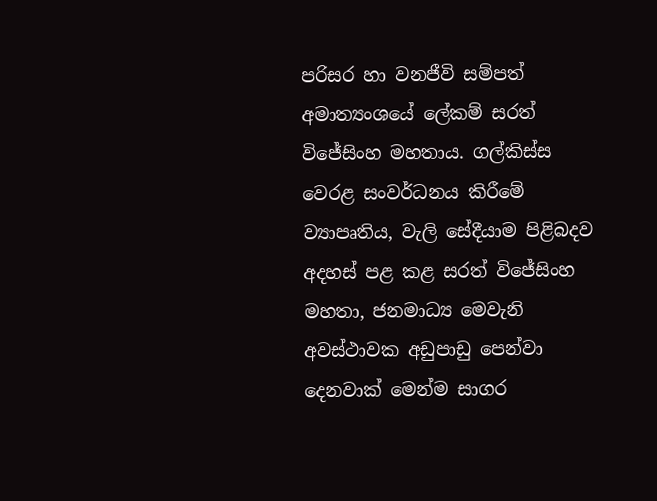පරිසර හා වනජීවි සම්පත් අමාත්‍යංශයේ ලේකම් සරත් විජේසිංහ මහතාය. ගල්කිස්ස වෙරළ සංවර්ධනය කිරීමේ ව්‍යාපෘතිය, වැලි සේදීයාම පිළිබදව අදහස් පළ කළ සරත් විජේසිංහ මහතා, ජනමාධ්‍ය මෙවැනි අවස්ථාවක අඩුපාඩු පෙන්වා දෙනවාක් මෙන්ම සාගර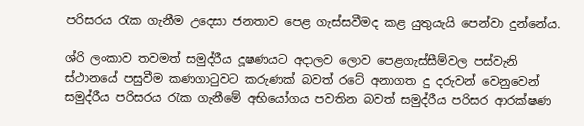පරිසරය රැක ගැනීම උදෙසා ජනතාව පෙළ ගැස්සවීමද කළ යුතුයැයි පෙන්වා දුන්නේය.

ශ්රි ලංකාව තවමත් සමුද්රීය දූෂණයට අදාලව ලොව පෙළගැස්සීම්වල පස්වැනි ස්ථානයේ පසුවීම කණගාටුවට කරුණක් බවත් රටේ අනාගත දු දරුවන් වෙනුවෙන් සමුද්රීය පරිසරය රැක ගැනීමේ අභියෝගය පවතින බවත් සමුද්රීය පරිසර ආරක්ෂණ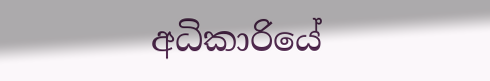අධිකාරියේ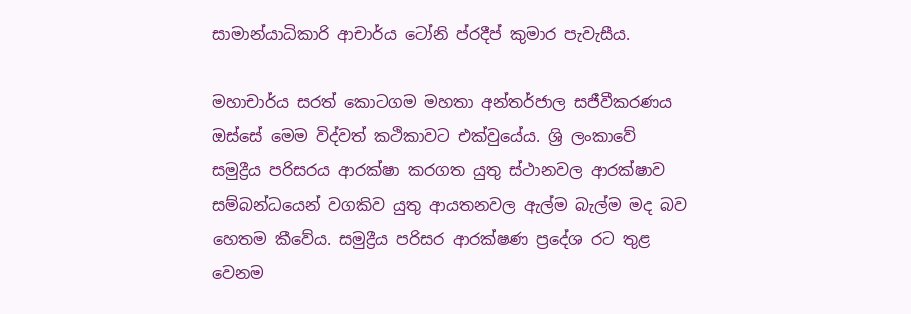සාමාන්යාධිකාරි ආචාර්ය ටෝනි ප්රදීප් කුමාර පැවැසීය.

මහාචාර්ය සරත් කොටගම මහතා අන්තර්ජාල සජීවීකරණය ඔස්සේ මෙම විද්වත් කථිකාවට එක්වුයේය. ශ්‍රි ලංකාවේ සමුද්‍රීය පරිසරය ආරක්ෂා කරගත යුතු ස්ථානවල ආරක්ෂාව සම්බන්ධයෙන් වගකිව යුතු ආයතනවල ඇල්ම බැල්ම මද බව හෙතම කීවේය. සමුද්‍රීය පරිසර ආරක්ෂණ ප්‍රදේශ රට තුළ වෙනම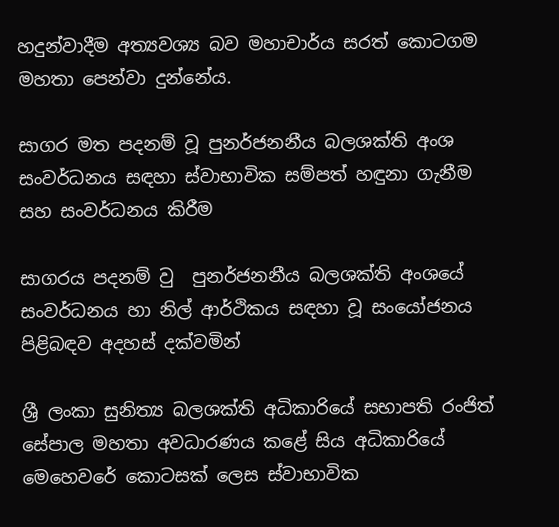හදුන්වාදීම අත්‍යවශ්‍ය බව මහාචාර්ය සරත් කොටගම මහතා පෙන්වා දුන්නේය.

සාගර මත පදනම් වූ පුනර්ජනනීය බලශක්ති අංශ සංවර්ධනය සඳහා ස්වාභාවික සම්පත් හඳුනා ගැනීම සහ සංවර්ධනය කිරීම

සාගරය පදනම් වු  පුනර්ජනනීය බලශක්ති අංශයේ සංවර්ධනය හා නිල් ආර්ථිකය සඳහා වූ සංයෝජනය පිළිබඳව අදහස් දක්වමින්

ශ්‍රී ලංකා සුනිත්‍ය බලශක්ති අධිකාරියේ සභාපති රංජිත් සේපාල මහතා අවධාරණය කළේ සිය අධිකාරියේ මෙහෙවරේ කොටසක් ලෙස ස්වාභාවික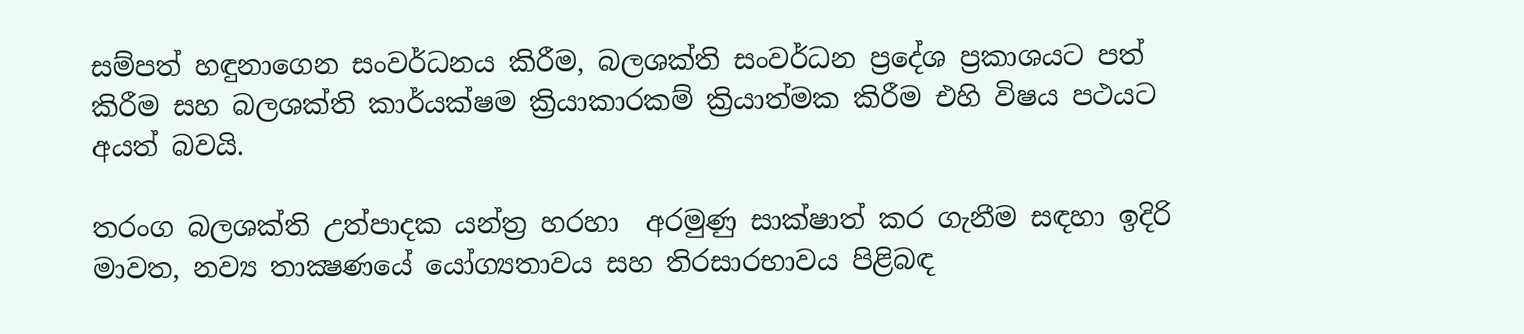සම්පත් හඳුනාගෙන සංවර්ධනය කිරීම, බලශක්ති සංවර්ධන ප්‍රදේශ ප්‍රකාශයට පත් කිරීම සහ බලශක්ති කාර්යක්ෂම ක්‍රියාකාරකම් ක්‍රියාත්මක කිරීම එහි විෂය පථයට අයත් බවයි.

තරංග බලශක්ති උත්පාදක යන්ත්‍ර හරහා  අරමුණු සාක්ෂාත් කර ගැනීම සඳහා ඉදිරි මාවත, නව්‍ය තාක්‍ෂණයේ යෝග්‍යතාවය සහ තිරසාරභාවය පිළිබඳ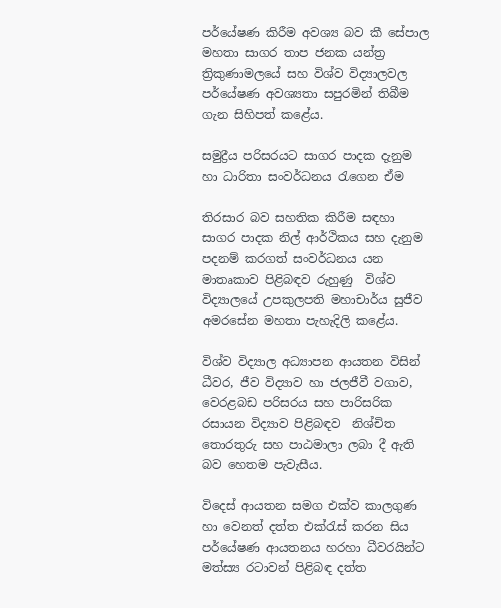පර්යේෂණ කිරීම අවශ්‍ය බව කී සේපාල මහතා සාගර තාප ජනක යන්ත්‍ර ත්‍රිකුණාමලයේ සහ විශ්ව විද්‍යාලවල පර්යේෂණ අවශ්‍යතා සපුරමින් තිබීම ගැන සිහිපත් කළේය.

සමුද්‍රීය පරිසරයට සාගර පාදක දැනුම හා ධාරිතා සංවර්ධනය රැගෙන ඒම

තිරසාර බව සහතික කිරීම සඳහා සාගර පාදක නිල් ආර්ථිකය සහ දැනුම පදනම් කරගත් සංවර්ධනය යන මාතෘකාව පිළිබඳව රුහුණු  විශ්ව විද්‍යාලයේ උපකුලපති මහාචාර්ය සුජීව අමරසේන මහතා පැහැදිලි කළේය.

විශ්ව විද්‍යාල අධ්‍යාපන ආයතන විසින් ධීවර, ජීව විද්‍යාව හා ජලජීවී වගාව, වෙරළබඩ පරිසරය සහ පාරිසරික රසායන විද්‍යාව පිළිබඳව  නිශ්චිත තොරතුරු සහ පාඨමාලා ලබා දී ඇති බව හෙතම පැවැසීය.

විදෙස් ආයතන සමග එක්ව කාලගුණ හා වෙනත් දත්ත එක්රැස් කරන සිය පර්යේෂණ ආයතනය හරහා ධීවරයින්ට මත්ස්‍ය රටාවන් පිළිබඳ දත්ත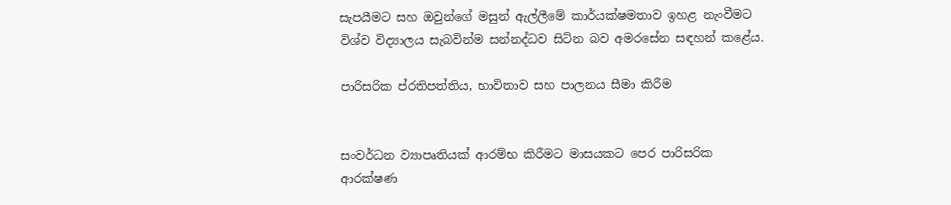සැපයීමට සහ ඔවුන්ගේ මසුන් ඇල්ලීමේ කාර්යක්ෂමතාව ඉහළ නැංවීමට විශ්ව විද්‍යාලය සැබවින්ම සන්නද්ධව සිටින බව අමරසේන සඳහන් කළේය.

පාරිසරික ප්රතිපත්තිය, භාවිතාව සහ පාලනය සීමා කිරීම


සංවර්ධන ව්‍යාපෘතියක් ආරම්භ කිරීමට මාසයකට පෙර පාරිසරික ආරක්ෂණ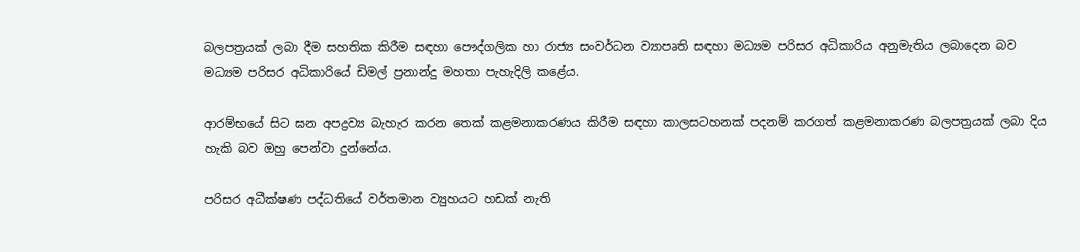බලපත්‍රයක් ලබා දීම සහතික කිරීම සඳහා පෞද්ගලික හා රාජ්‍ය සංවර්ධන ව්‍යාපෘති සඳහා මධ්‍යම පරිසර අධිකාරිය අනුමැතිය ලබාදෙන බව මධ්‍යම පරිසර අධිකාරියේ ඩිමල් ප්‍රනාන්දු මහතා පැහැදිලි කළේය.

ආරම්භයේ සිට ඝන අපද්‍රව්‍ය බැහැර කරන තෙක් කළමනාකරණය කිරීම සඳහා කාලසටහනක් පදනම් කරගත් කළමනාකරණ බලපත්‍රයක් ලබා දිය හැකි බව ඔහු පෙන්වා දුන්නේය.

පරිසර අධීක්ෂණ පද්ධතියේ වර්තමාන ව්‍යුහයට හඩක් නැති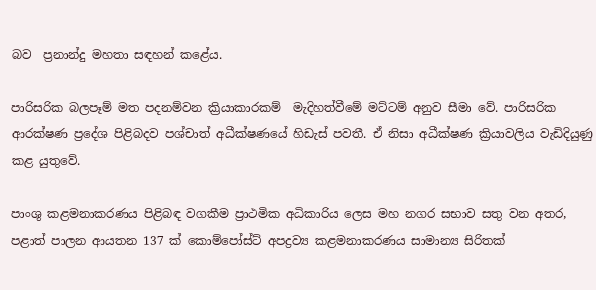බව  ප්‍රනාන්දු මහතා සඳහන් කළේය.

පාරිසරික බලපෑම් මත පදනම්වන ක්‍රියාකාරකම්  මැදිහත්වීමේ මට්ටම් අනුව සීමා වේ. පාරිසරික ආරක්ෂණ ප්‍රදේශ පිළිබදව පශ්චාත් අධීක්ෂණයේ හිඩැස් පවතී. ඒ නිසා අධීක්ෂණ ක්‍රියාවලිය වැඩිදියුණු කළ යුතුවේ.

පාංශු කළමනාකරණය පිළිබඳ වගකීම ප්‍රාථමික අධිකාරිය ලෙස මහ නගර සභාව සතු වන අතර, පළාත් පාලන ආයතන 137 ක් කොම්පෝස්ට් අපද්‍රව්‍ය කළමනාකරණය සාමාන්‍ය සිරිතක්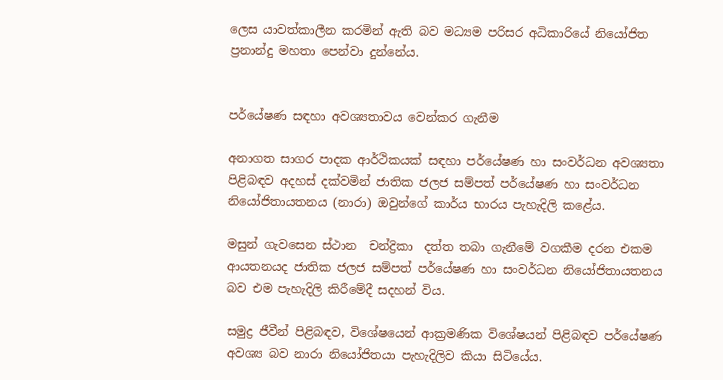ලෙස යාවත්කාලීන කරමින් ඇති බව මධ්‍යම පරිසර අධිකාරියේ නියෝජිත ප්‍රනාන්දු මහතා පෙන්වා දුන්නේය.


පර්යේෂණ සඳහා අවශ්‍යතාවය වෙන්කර ගැනීම

අනාගත සාගර පාදක ආර්ථිකයක් සඳහා පර්යේෂණ හා සංවර්ධන අවශ්‍යතා පිළිබඳව අදහස් දක්වමින් ජාතික ජලජ සම්පත් පර්යේෂණ හා සංවර්ධන නියෝජිතායතනය (නාරා) ඔවුන්ගේ කාර්ය භාරය පැහැදිලි කළේය.

මසුන් ගැවසෙන ස්ථාන  චන්ද්‍රිකා  දත්ත තබා ගැනීමේ වගකීම දරන එකම ආයතනයද ජාතික ජලජ සම්පත් පර්යේෂණ හා සංවර්ධන නියෝජිතායතනය බව එම පැහැදිලි කිරීමේදී සදහන් විය.

සමුද්‍ර ජීවීන් පිළිබඳව, විශේෂයෙන් ආක්‍රමණික විශේෂයන් පිළිබඳව පර්යේෂණ අවශ්‍ය බව නාරා නියෝජිතයා පැහැදිලිව කියා සිටියේය.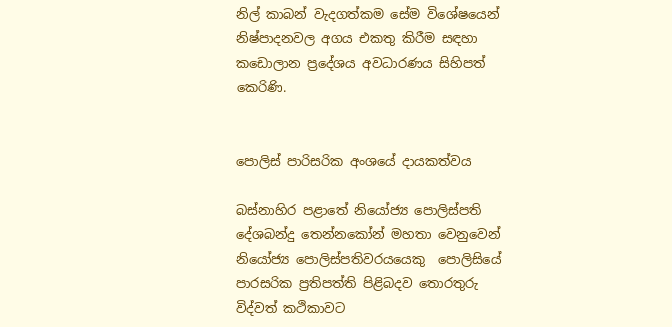නිල් කාබන් වැදගත්කම සේම විශේෂයෙන් නිෂ්පාදනවල අගය එකතු කිරීම සඳහා කඩොලාන ප්‍රදේශය අවධාරණය සිහිපත් කෙරිණි.


පොලිස් පාරිසරික අංශයේ දායකත්වය

බස්නාහිර පළාතේ නියෝජ්‍ය පොලිස්පති දේශබන්දු තෙන්නකෝන් මහතා වෙනුවෙන් නියෝජ්‍ය පොලිස්පතිවරයයෙකු  පොලිසියේ  පාරසරික ප්‍රතිපත්ති පිළිබදව තොරතුරු  විද්වත් කථිකාවට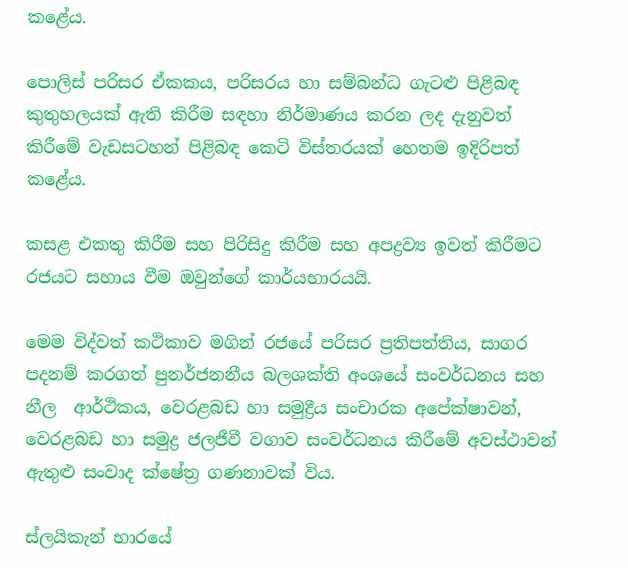කළේය.

පොලිස් පරිසර ඒකකය, පරිසරය හා සම්බන්ධ ගැටළු පිළිබඳ කුතුහලයක් ඇති කිරීම සඳහා නිර්මාණය කරන ලද දැනුවත් කිරීමේ වැඩසටහන් පිළිබඳ කෙටි විස්තරයක් හෙතම ඉදිරිපත් කළේය.

කසළ එකතු කිරීම සහ පිරිසිදු කිරීම සහ අපද්‍රව්‍ය ඉවත් කිරීමට රජයට සහාය වීම ඔවුන්ගේ කාර්යභාරයයි.

මෙම විද්වත් කථිකාව මගින් රජයේ පරිසර ප්‍රතිපත්තිය, සාගර පදනම් කරගත් පුනර්ජනනීය බලශක්ති අංශයේ සංවර්ධනය සහ නීල  ආර්ථිකය, වෙරළබඩ හා සමුද්‍රීය සංචාරක අපේක්ෂාවන්, වෙරළබඩ හා සමුද්‍ර ජලජීවී වගාව සංවර්ධනය කිරීමේ අවස්ථාවන් ඇතුළු සංවාද ක්ෂේත්‍ර ගණනාවක් විය.

ස්ලයිකැන් භාරයේ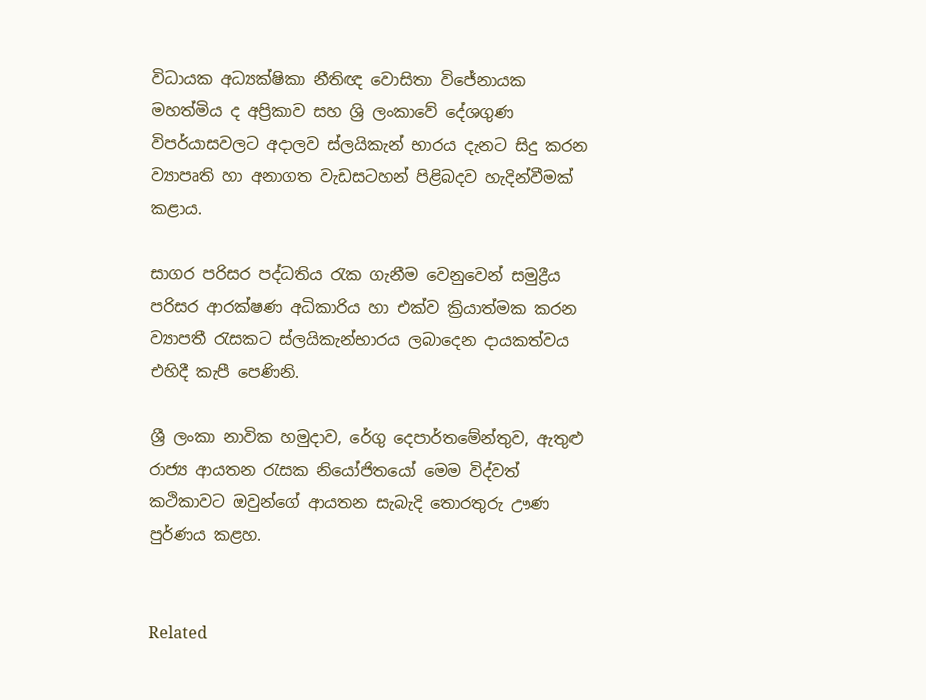විධායක අධ්‍යක්ෂිකා නීතිඥ වොසිතා විජේනායක මහත්මිය ද අප්‍රිකාව සහ ශ්‍රි ලංකාවේ දේශගුණ විපර්යාසවලට අදාලව ස්ලයිකැන් භාරය දැනට සිදු කරන ව්‍යාපෘති හා අනාගත වැඩසටහන් පිළිබදව හැදින්වීමක් කළාය.

සාගර පරිසර පද්ධතිය රැක ගැනීම වෙනුවෙන් සමුද්‍රීය පරිසර ආරක්ෂණ අධිකාරිය හා එක්ව ක්‍රියාත්මක කරන ව්‍යාපතී රැසකට ස්ලයිකැන්භාරය ලබාදෙන දායකත්වය එහිදී කැපී පෙණිනි.

ශ්‍රී ලංකා නාවික හමුදාව, රේගු දෙපාර්තමේන්තුව, ඇතුළු රාජ්‍ය ආයතන රැසක නියෝජිතයෝ මෙම විද්වත් කථිකාවට ඔවුන්ගේ ආයතන සැබැදි තොරතුරු ඌණ පුර්ණය කළහ.


Related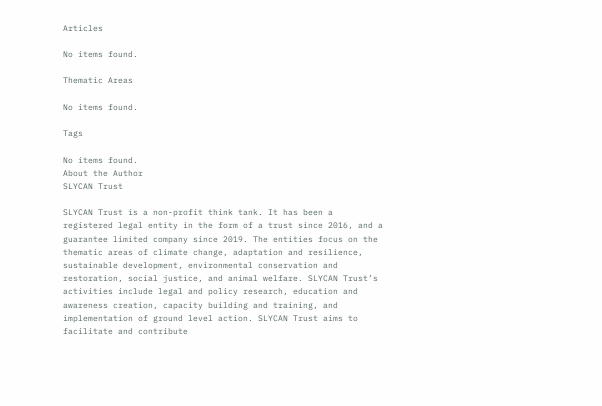Articles

No items found.

Thematic Areas

No items found.

Tags

No items found.
About the Author
SLYCAN Trust

SLYCAN Trust is a non-profit think tank. It has been a registered legal entity in the form of a trust since 2016, and a guarantee limited company since 2019. The entities focus on the thematic areas of climate change, adaptation and resilience, sustainable development, environmental conservation and restoration, social justice, and animal welfare. SLYCAN Trust’s activities include legal and policy research, education and awareness creation, capacity building and training, and implementation of ground level action. SLYCAN Trust aims to facilitate and contribute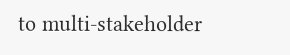to multi-stakeholder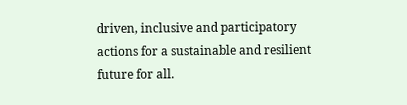driven, inclusive and participatory actions for a sustainable and resilient future for all.